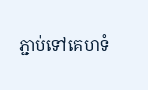ភ្ជាប់ទៅគេហទំ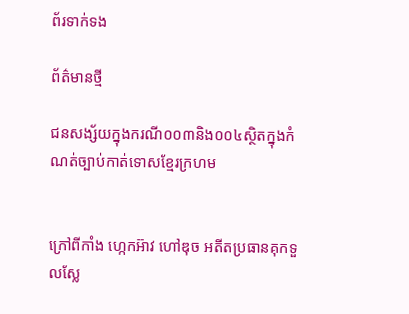ព័រទាក់ទង

ព័ត៌មានថ្មី

ជនសង្ស័យក្នុងករណី០០៣និង០០៤ស្ថិតក្នុងកំណត់ច្បាប់កាត់ទោសខ្មែរក្រហម


ក្រៅពីកាំង ហ្កេកអ៊ាវ ហៅឌុច អតីតប្រធានគុកទួលស្លែ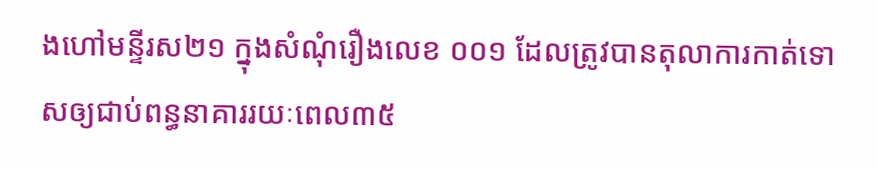ងហៅមន្ទីរស២១ ក្នុងសំណុំរឿងលេខ ០០១ ដែលត្រូវបានតុលាការកាត់ទោសឲ្យជាប់ពន្ធនាគាររយៈពេល៣៥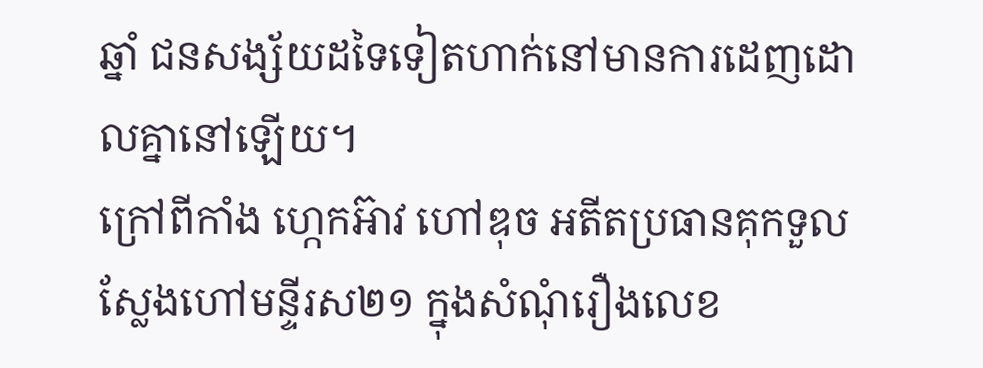ឆ្នាំ ជនសង្ស័យដទៃទៀតហាក់នៅមានការដេញដោលគ្នានៅឡើយ។
ក្រៅពីកាំង ហ្កេកអ៊ាវ ហៅឌុច អតីតប្រធានគុកទួលស្លែងហៅមន្ទីរស២១ ក្នុងសំណុំរឿងលេខ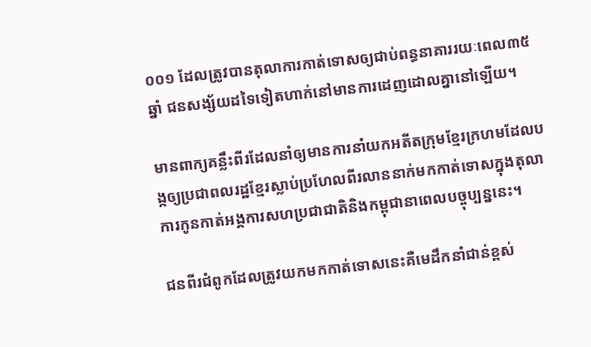០០១ ដែលត្រូវបានតុលាការកាត់ទោសឲ្យជាប់ពន្ធនាគាររយៈពេល៣៥ឆ្នាំ ជនសង្ស័យដទៃទៀតហាក់នៅមានការដេញដោលគ្នានៅឡើយ។

មានពាក្យគន្លឹះពីរដែលនាំឲ្យមានការនាំយកអតីតក្រុមខ្មែរក្រហមដែលបង្កឲ្យប្រជាពលរដ្ឋខ្មែរស្លាប់ប្រហែលពីរលាននាក់មកកាត់ទោសក្នុងតុលាការកូនកាត់អង្គការសហប្រជាជាតិនិងកម្ពុជានាពេលបច្ចុប្បន្ននេះ។

ជនពីរជំពូកដែលត្រូវយកមកកាត់ទោសនេះគឺមេដឹកនាំជាន់ខ្ពស់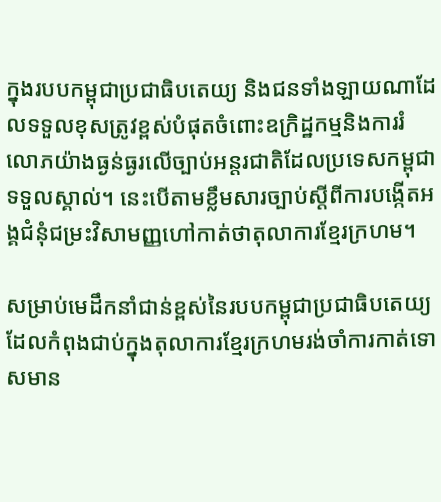ក្នុងរបបកម្ពុជាប្រជាធិបតេយ្យ និងជនទាំងឡាយណាដែលទទួលខុសត្រូវខ្ពស់បំផុតចំពោះឧក្រិដ្ឋកម្មនិងការរំលោភយ៉ាងធ្ងន់ធ្ងរលើច្បាប់អន្តរជាតិដែលប្រទេសកម្ពុជាទទួលស្គាល់។ នេះបើតាមខ្លឹមសារច្បាប់ស្តីពីការបង្កើតអង្គជំនុំជម្រះវិសាមញ្ញហៅកាត់ថាតុលាការខ្មែរក្រហម។

សម្រាប់មេដឹកនាំជាន់ខ្ពស់នៃរបបកម្ពុជាប្រជាធិបតេយ្យដែលកំពុងជាប់ក្នុងតុលាការខ្មែរក្រហមរង់ចាំការកាត់ទោសមាន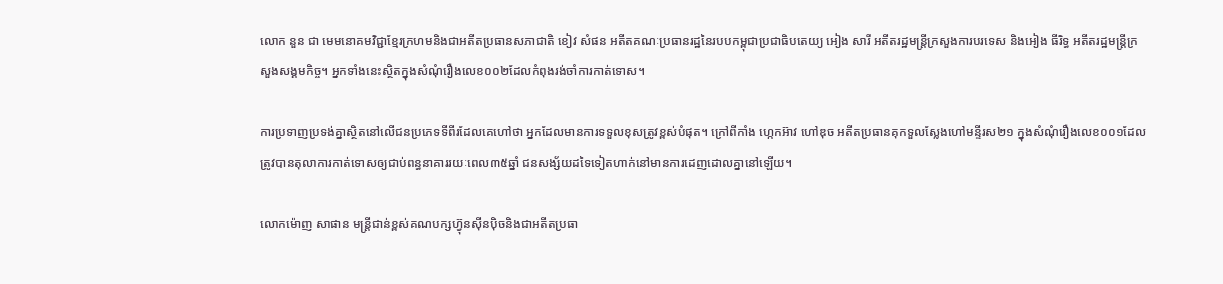លោក នួន ជា មេមនោគមវិជ្ជាខ្មែរក្រហមនិងជាអតីតប្រធានសភាជាតិ ខៀវ សំផន អតីតគណៈប្រធានរដ្ឋនៃរបបកម្ពុជាប្រជាធិបតេយ្យ អៀង សារី អតីតរដ្ឋមន្ត្រីក្រសួងការបរទេស និងអៀង ធីរិទ្ធ អតីតរដ្ឋមន្រ្តីក្រសួងសង្គមកិច្ច។ អ្នកទាំងនេះស្ថិតក្នុងសំណុំរឿងលេខ០០២ដែលកំពុងរង់ចាំការកាត់ទោស។

ការប្រទាញប្រទង់គ្នាស្ថិតនៅលើជនប្រភេទទីពីរដែលគេហៅថា អ្នកដែលមានការទទួលខុសត្រូវខ្ពស់បំផុត។ ក្រៅពីកាំង ហ្កេកអ៊ាវ ហៅឌុច អតីតប្រធានគុកទួលស្លែងហៅមន្ទីរស២១ ក្នុងសំណុំរឿងលេខ០០១ដែលត្រូវបានតុលាការកាត់ទោសឲ្យជាប់ពន្ធនាគាររយៈពេល៣៥ឆ្នាំ ជនសង្ស័យដទៃទៀតហាក់នៅមានការដេញដោលគ្នានៅឡើយ។

លោកម៉ោញ សាផាន មន្ត្រីជាន់ខ្ពស់គណបក្សហ៊្វុនស៊ីនប៉ិចនិងជាអតីតប្រធា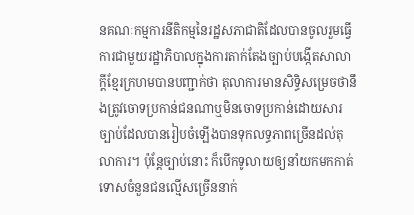នគណៈកម្មការនីតិកម្មនៃរដ្ឋសភាជាតិដែលបានចូលរួមធ្វើការជាមួយរដ្ឋាភិបាលក្នុងការតាក់តែងច្បាប់បង្កើតសាលាក្តីខ្មែរក្រហមបានបញ្ជាក់ថា តុលាការមានសិទ្ធិសម្រេចថានឹងត្រូវចោទប្រកាន់ជនណាឬមិនចោទប្រកាន់ដោយសារច្បាប់ដែលបានរៀបចំឡើងបានទុកលទ្ធភាពច្រើនដល់តុលាការ។ ប៉ុន្តែច្បាប់នោះ ក៏បើកទូលាយឲ្យនាំយកមកកាត់ទោសចំនួនជនល្មើសច្រើននាក់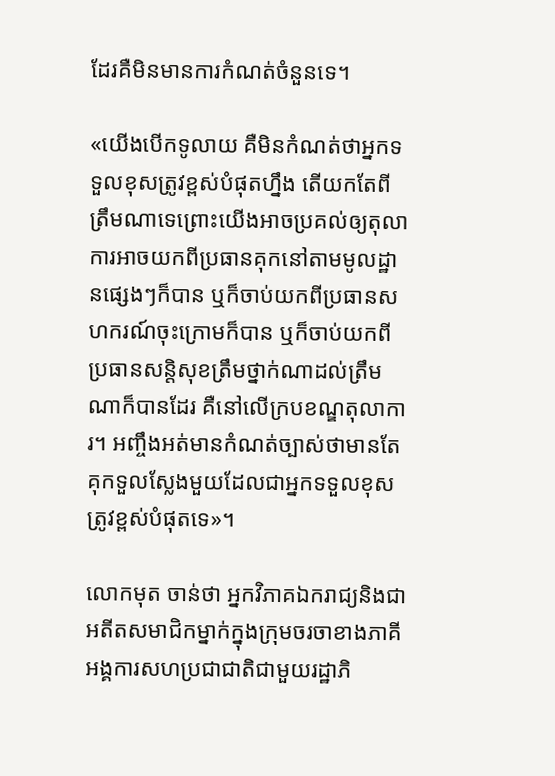ដែរគឺមិនមានការកំណត់ចំនួនទេ។

«យើងបើកទូលាយ គឺមិនកំណត់ថាអ្នកទទួលខុសត្រូវខ្ពស់បំផុតហ្នឹង តើយកតែពីត្រឹមណាទេព្រោះយើងអាចប្រគល់ឲ្យតុលាការអាចយកពីប្រធានគុកនៅតាមមូលដ្ឋានផ្សេងៗក៏បាន ឬក៏ចាប់យកពីប្រធានសហករណ៍ចុះក្រោមក៏បាន ឬក៏ចាប់យកពីប្រធានសន្តិសុខត្រឹមថ្នាក់ណាដល់ត្រឹមណាក៏បានដែរ គឺនៅលើក្របខណ្ឌតុលាការ។ អញ្ចឹងអត់មានកំណត់ច្បាស់ថាមានតែគុកទួលស្លែងមួយដែលជាអ្នកទទួលខុសត្រូវខ្ពស់បំផុតទេ»។

លោកមុត ចាន់ថា អ្នកវិភាគឯករាជ្យនិងជាអតីតសមាជិកម្នាក់ក្នុងក្រុមចរចាខាងភាគីអង្គការសហប្រជាជាតិជាមួយរដ្ឋាភិ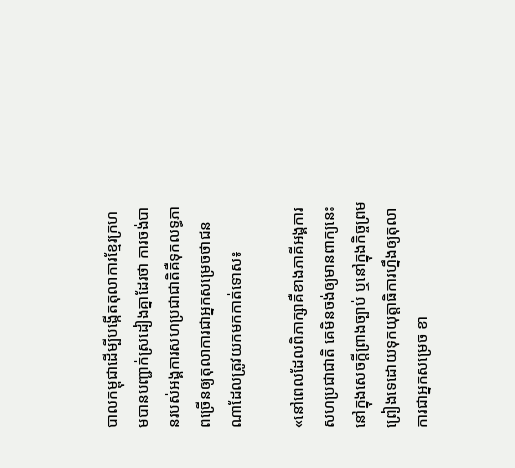បាលកម្ពុជាដើម្បីបង្កើតតុលាការខ្មែរក្រហមបានបញ្ជាក់ស្រដៀងគ្នាដែរថា ការចង់បានរបស់អង្គការសហប្រជាជាតិគឺទុកលទ្ធភាពច្រើនឲ្យតុលាការជាអ្នកសម្រេចថាជនណាដែលត្រូវយកមកកាត់ទោស៖

«នៅពេលដែលពិភាក្សាគឺខាងភាគីអង្គការសហប្រជាជាតិ គេមិនចង់ឲ្យមានពាក្យនេះនៅក្នុងសេចក្តីព្រាងច្បាប់ ឬនៅក្នុងកិច្ចព្រមព្រៀងទេដោយទុកយុត្តាធិការហ្នឹងឲ្យតុលាការជាអ្នកសម្រេច ខា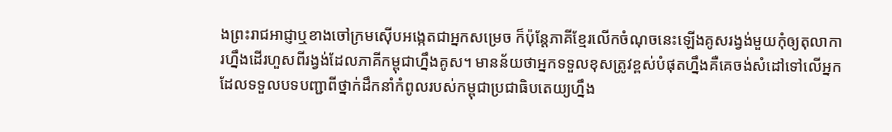ងព្រះរាជអាជ្ញាឬខាងចៅក្រមស៊ើបអង្កេតជាអ្នកសម្រេច ក៏ប៉ុន្តែភាគីខ្មែរលើកចំណុចនេះឡើងគូសរង្វង់មួយកុំឲ្យតុលាការហ្នឹងដើរហួសពីរង្វង់ដែលភាគីកម្ពុជាហ្នឹងគូស។ មានន័យថាអ្នកទទួលខុសត្រូវខ្ពស់បំផុតហ្នឹងគឺគេចង់សំដៅទៅលើអ្នកដែលទទួលបទបញ្ជាពីថ្នាក់ដឹកនាំកំពូលរបស់កម្ពុជាប្រជាធិបតេយ្យហ្នឹង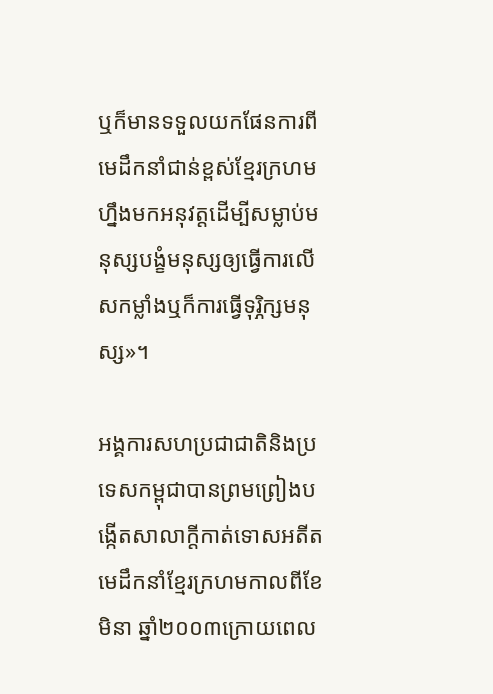ឬក៏មានទទួលយកផែនការពីមេដឹកនាំជាន់ខ្ពស់ខ្មែរក្រហមហ្នឹងមកអនុវត្តដើម្បីសម្លាប់មនុស្សបង្ខំមនុស្សឲ្យធ្វើការលើសកម្លាំងឬក៏ការធ្វើទុរ្ភិក្សមនុស្ស»។

អង្គការសហប្រជាជាតិនិងប្រទេសកម្ពុជាបានព្រមព្រៀងបង្កើតសាលាក្តីកាត់ទោសអតីតមេដឹកនាំខ្មែរក្រហមកាលពីខែមិនា ឆ្នាំ២០០៣ក្រោយពេល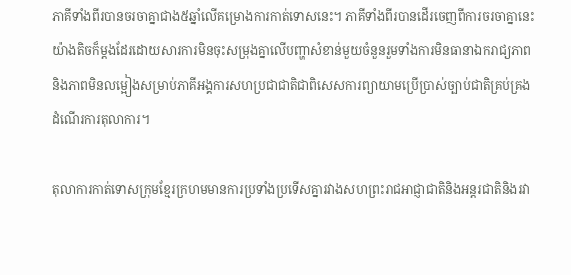ភាគីទាំងពីរបានចរចាគ្នាជាង៥ឆ្នាំលើគម្រោងការកាត់ទោសនេះ។ ភាគីទាំងពីរបានដើរចេញពីការចរចាគ្នានេះយ៉ាងតិចក៏ម្តងដែរដោយសារការមិនចុះសម្រុងគ្នាលើបញ្ហាសំខាន់មួយចំនួនរួមទាំងការមិនធានាឯករាជ្យភាពនិងភាពមិនលម្អៀងសម្រាប់ភាគីអង្គការសហប្រជាជាតិជាពិសេសការព្យាយាមប្រើប្រាស់ច្បាប់ជាតិគ្រប់គ្រងដំណើរការតុលាការ។

តុលាការកាត់ទោសក្រុមខ្មែរក្រហមមានការប្រទាំងប្រទើសគ្នារវាងសហព្រះរាជអាជ្ញាជាតិនិងអន្តរជាតិនិងរវា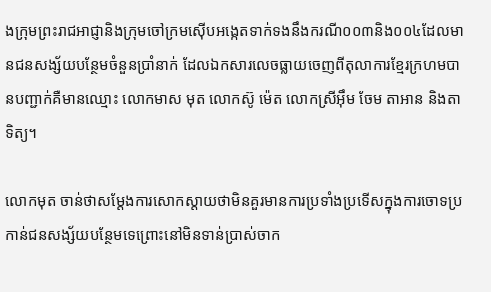ងក្រុមព្រះរាជអាជ្ញានិងក្រុមចៅក្រមស៊ើបអង្កេតទាក់ទងនឹងករណី០០៣និង០០៤ដែលមានជនសង្ស័យបន្ថែមចំនួនប្រាំនាក់ ដែលឯកសារលេចធ្លាយចេញពីតុលាការខ្មែរក្រហមបានបញ្ជាក់គឺមានឈ្មោះ លោកមាស មុត លោកស៊ូ ម៉េត លោកស្រីអ៊ឹម ចែម តាអាន និងតាទិត្យ។

លោកមុត ចាន់ថាសម្តែងការសោកស្តាយថាមិនគួរមានការប្រទាំងប្រទើសក្នុងការចោទប្រកាន់ជនសង្ស័យបន្ថែមទេព្រោះនៅមិនទាន់ប្រាស់ចាក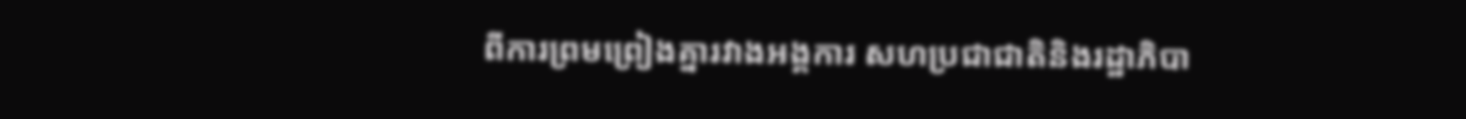ពីការព្រមព្រៀងគ្នារវាងអង្គការ សហប្រជាជាតិនិងរដ្ឋាភិបា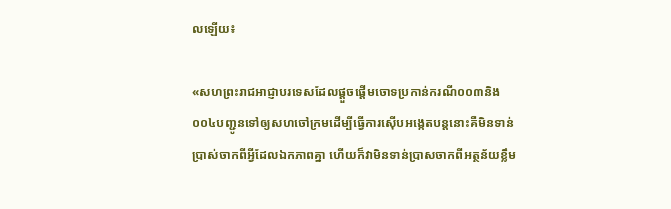លឡើយ៖

«សហព្រះរាជអាជ្ញាបរទេសដែលផ្តួចផ្តើមចោទប្រកាន់ករណី០០៣និង០០៤បញ្ជូនទៅឲ្យសហចៅក្រមដើម្បីធ្វើការស៊ើបអង្កេតបន្តនោះគឺមិនទាន់ប្រាស់ចាកពីអ្វីដែលឯកភាពគ្នា ហើយក៏វាមិនទាន់ប្រាសចាកពីអត្ថន័យខ្លឹម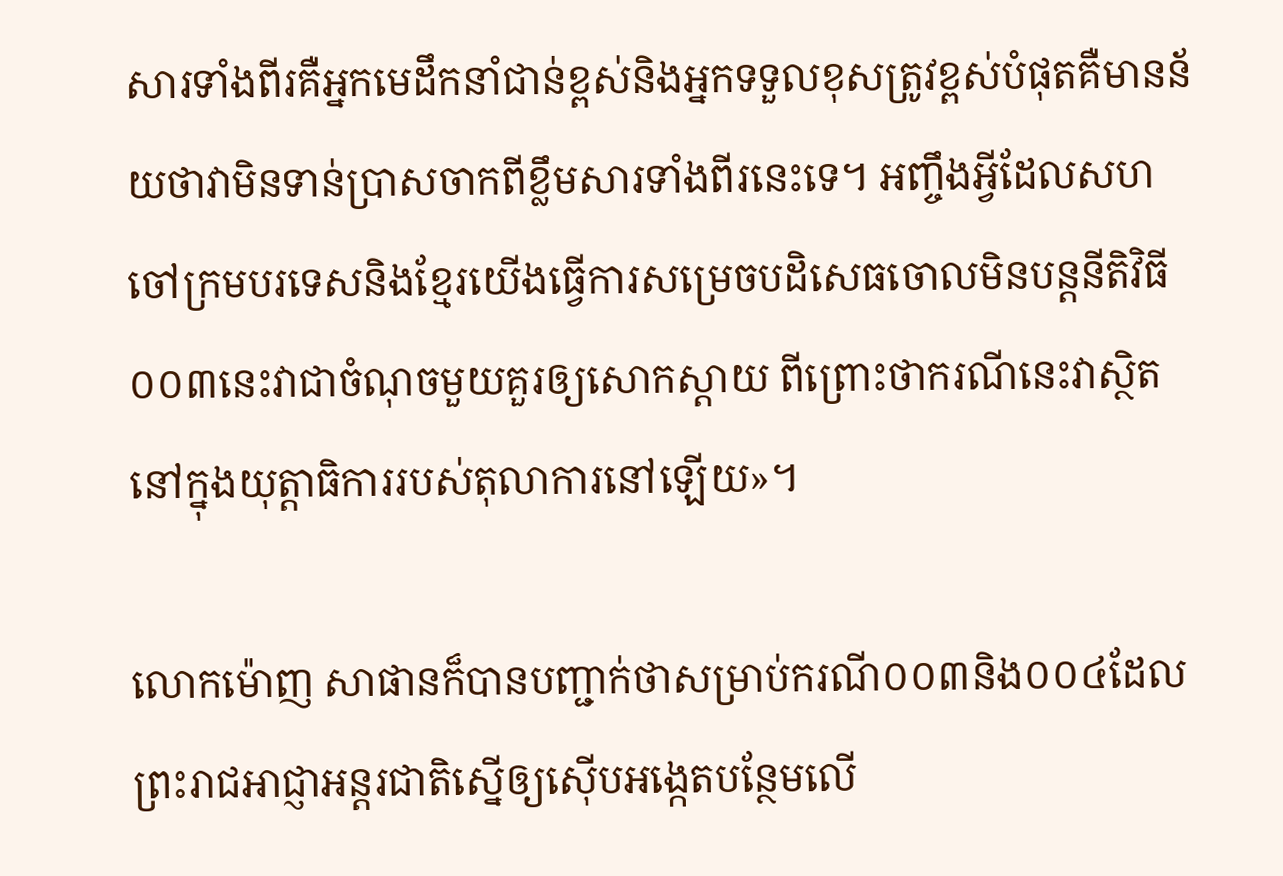សារទាំងពីរគឺអ្នកមេដឹកនាំជាន់ខ្ពស់និងអ្នកទទួលខុសត្រូវខ្ពស់បំផុតគឺមានន័យថាវាមិនទាន់ប្រាសចាកពីខ្លឹមសារទាំងពីរនេះទេ។ អញ្ចឹងអ្វីដែលសហចៅក្រមបរទេសនិងខ្មែរយើងធ្វើការសម្រេចបដិសេធចោលមិនបន្តនីតិវិធី០០៣នេះវាជាចំណុចមួយគួរឲ្យសោកស្តាយ ពីព្រោះថាករណីនេះវាស្ថិតនៅក្នុងយុត្តាធិការរបស់តុលាការនៅឡើយ»។

លោកម៉ោញ សាផានក៏បានបញ្ជាក់ថាសម្រាប់ករណី០០៣និង០០៤ដែលព្រះរាជអាជ្ញាអន្តរជាតិស្នើឲ្យស៊ើបអង្កេតបន្ថែមលើ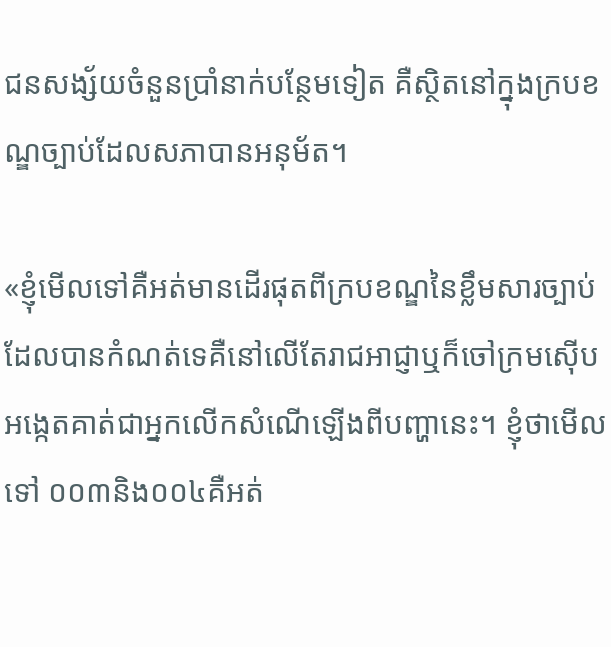ជនសង្ស័យចំនួនប្រាំនាក់បន្ថែមទៀត គឺស្ថិតនៅក្នុងក្របខណ្ឌច្បាប់ដែលសភាបានអនុម័ត។

«ខ្ញុំមើលទៅគឺអត់មានដើរផុតពីក្របខណ្ឌនៃខ្លឹមសារច្បាប់ដែលបានកំណត់ទេគឺនៅលើតែរាជអាជ្ញាឬក៏ចៅក្រមស៊ើបអង្កេតគាត់ជាអ្នកលើកសំណើឡើងពីបញ្ហានេះ។ ខ្ញុំថាមើលទៅ ០០៣និង០០៤គឺអត់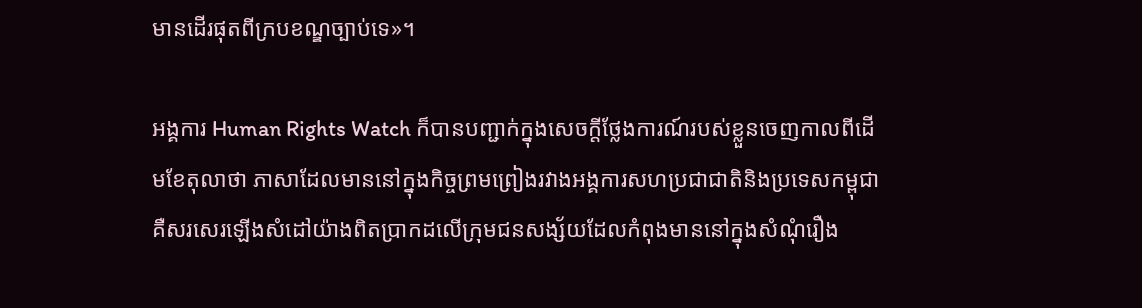មានដើរផុតពីក្របខណ្ឌច្បាប់ទេ»។

អង្គការ Human Rights Watch ក៏បានបញ្ជាក់ក្នុងសេចក្តីថ្លែងការណ៍របស់ខ្លួនចេញកាលពីដើមខែតុលាថា ភាសាដែលមាននៅក្នុងកិច្ចព្រមព្រៀងរវាងអង្គការសហប្រជាជាតិនិងប្រទេសកម្ពុជាគឺសរសេរឡើងសំដៅយ៉ាងពិតប្រាកដលើក្រុមជនសង្ស័យដែលកំពុងមាននៅក្នុងសំណុំរឿង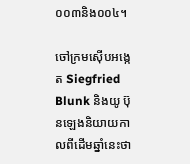០០៣និង០០៤។

ចៅក្រមស៊ើបអង្កេត Siegfried Blunk និងយូ ប៊ុនឡេងនិយាយកាលពីដើមឆ្នាំនេះថា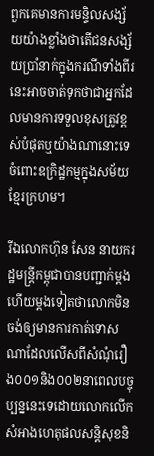ពួកគេមានការមន្ទិលសង្ស័យយ៉ាងខ្លាំងថាតើជនសង្ស័យប្រាំនាក់ក្នុងករណីទាំងពីរនេះអាចចាត់ទុកថាជាអ្នកដែលមានការទទួលខុសត្រូវខ្ពស់បំផុតឬយ៉ាងណានោះទេចំពោះឧក្រិដ្ឋកម្មក្នុងសម័យខ្មែរក្រហម។

រីឯលោកហ៊ុន សែន នាយករដ្ឋមន្រ្តីកម្ពុជាបានបញ្ជាក់ម្តងហើយម្តងទៀតថាលោកមិនចង់ឲ្យមានការកាត់ទោសណាដែលលើសពីសំណុំរឿង០០១និង០០២នាពេលបច្ចុប្បន្ននេះទេដោយលោកលើកសំអាងហេតុផលសន្តិសុខនិ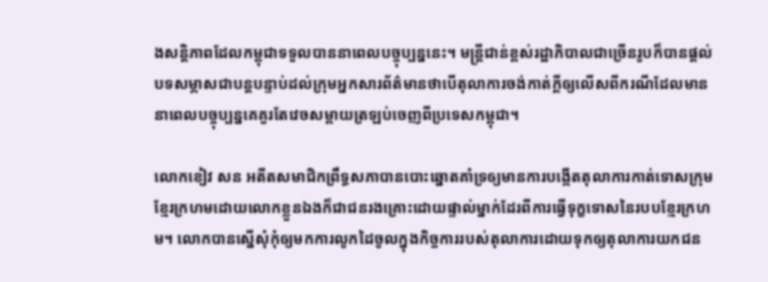ងសន្តិភាពដែលកម្ពុជាទទួលបាននាពេលបច្ចុប្បន្ននេះ។ មន្ត្រីជាន់ខ្ពស់រដ្ឋាភិបាលជាច្រើនរូបក៏បានផ្តល់បទសម្ភាសជាបន្តបន្ទាប់ដល់ក្រុមអ្នកសារព័ត៌មានថាបើតុលាការចង់កាត់ក្តីឲ្យលើសពីករណីដែលមាននាពេលបច្ចុប្បន្នគេគួរតែវេចសម្ពាយត្រឡប់ចេញពីប្រទេសកម្ពុជា។

លោកខៀវ សន អតីតសមាជិកព្រឹទ្ធសភាបានបោះឆ្នោតគាំទ្រឲ្យមានការបង្កើតតុលាការកាត់ទោសក្រុមខ្មែរក្រហមដោយលោកខ្លួនឯងក៏ជាជនរងគ្រោះដោយផ្ទាល់ម្នាក់ដែរពីការធ្វើទុក្ខទោសនៃរបបខ្មែរក្រហម។ លោកបានស្នើសុំកុំឲ្យមកការលូកដៃចូលក្នុងកិច្ចការរបស់តុលាការដោយទុកឲ្យតុលាការយកជន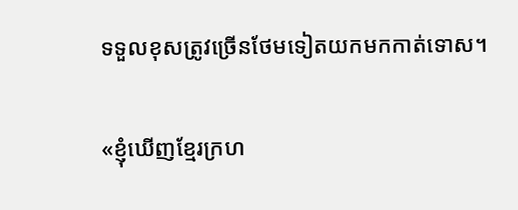ទទួលខុសត្រូវច្រើនថែមទៀតយកមកកាត់ទោស។

«ខ្ញុំឃើញខ្មែរក្រហ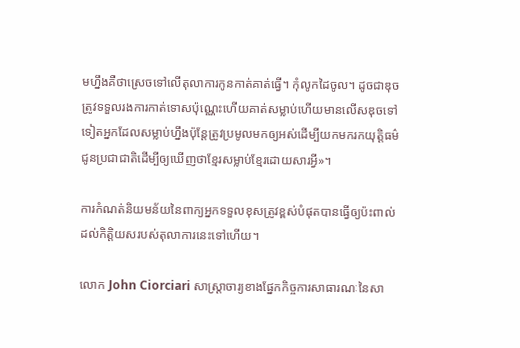មហ្នឹងគឺថាស្រេចទៅលើតុលាការកូនកាត់គាត់ធ្វើ។ កុំលូកដៃចូល។ ដូចជាឌុចត្រូវទទួលរងការកាត់ទោសប៉ុណ្ណេះហើយគាត់សម្លាប់ហើយមានលើសឌុចទៅទៀតអ្នកដែលសម្លាប់ហ្នឹងប៉ុន្តែត្រូវប្រមូលមកឲ្យអស់ដើម្បីយកមករកយុត្តិធម៌ជូនប្រជាជាតិដើម្បីឲ្យឃើញថាខ្មែរសម្លាប់ខ្មែរដោយសារអ្វី»។

ការកំណត់និយមន័យនៃពាក្យអ្នកទទួលខុសត្រូវខ្ពស់បំផុតបានធ្វើឲ្យប៉ះពាល់ដល់កិត្តិយសរបស់តុលាការនេះទៅហើយ។

លោក John Ciorciari សាស្រ្តាចារ្យខាងផ្នែកកិច្ចការសាធារណៈនៃសា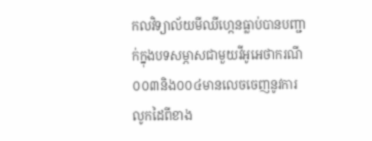កលវិទ្យាល័យមីឈីហ្កេនធ្លាប់បានបញ្ជាក់ក្នុងបទសម្ភាសជាមួយវីអូអេថាករណី០០៣និង០០៤មានលេចចេញនូវការលូកដៃពីខាង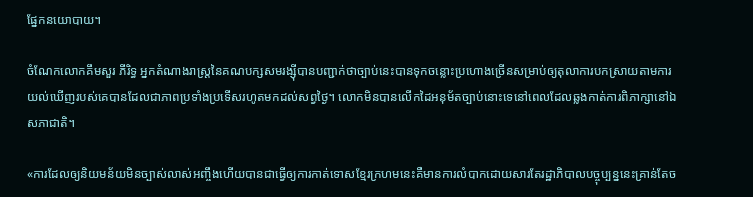ផ្នែកនយោបាយ។

ចំណែកលោកគឹមសួរ ភីរិទ្ធ អ្នកតំណាងរាស្ត្រនៃគណបក្សសមរង្ស៊ីបានបញ្ជាក់ថាច្បាប់នេះបានទុកចន្លោះប្រហោងច្រើនសម្រាប់ឲ្យតុលាការបកស្រាយតាមការយល់ឃើញរបស់គេបានដែលជាភាពប្រទាំងប្រទើសរហូតមកដល់សព្វថ្ងៃ។ លោកមិនបានលើកដៃអនុម័តច្បាប់នោះទេនៅពេលដែលឆ្លងកាត់ការពិភាក្សានៅឯសភាជាតិ។

«ការដែលឲ្យនិយមន័យមិនច្បាស់លាស់អញ្ចឹងហើយបានជាធ្វើឲ្យការកាត់ទោសខ្មែរក្រហមនេះគឺមានការលំបាកដោយសារតែរដ្ឋាភិបាលបច្ចុប្បន្ននេះគ្រាន់តែច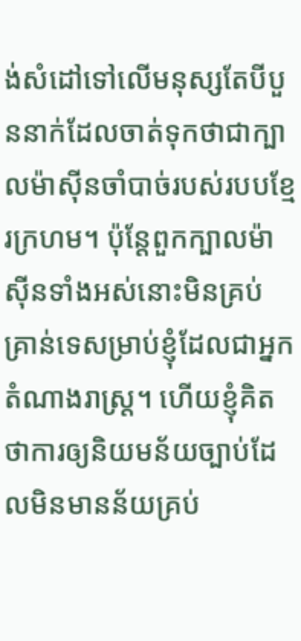ង់សំដៅទៅលើមនុស្សតែបីបួននាក់ដែលចាត់ទុកថាជាក្បាលម៉ាស៊ីនចាំបាច់របស់របបខ្មែរក្រហម។ ប៉ុន្តែពួកក្បាលម៉ាស៊ីនទាំងអស់នោះមិនគ្រប់គ្រាន់ទេសម្រាប់ខ្ញុំដែលជាអ្នកតំណាងរាស្ត្រ។ ហើយខ្ញុំគិតថាការឲ្យនិយមន័យច្បាប់ដែលមិនមានន័យគ្រប់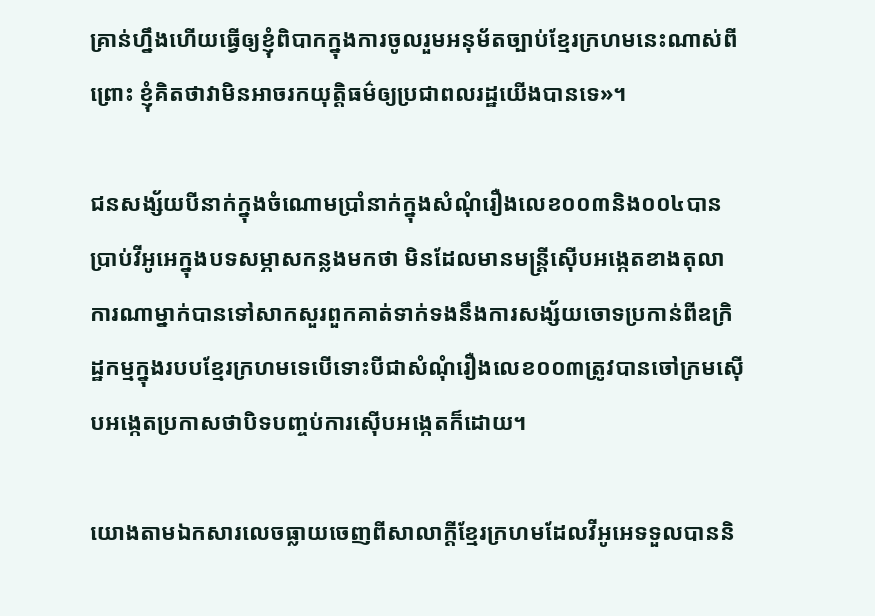គ្រាន់ហ្នឹងហើយធ្វើឲ្យខ្ញុំពិបាកក្នុងការចូលរួមអនុម័តច្បាប់ខ្មែរក្រហមនេះណាស់ពីព្រោះ ខ្ញុំគិតថាវាមិនអាចរកយុត្តិធម៌ឲ្យប្រជាពលរដ្ឋយើងបានទេ»។

ជនសង្ស័យបីនាក់ក្នុងចំណោមប្រាំនាក់ក្នុងសំណុំរឿងលេខ០០៣និង០០៤បានប្រាប់វីអូអេក្នុងបទសម្ភាសកន្លងមកថា មិនដែលមានមន្ត្រីស៊ើបអង្កេតខាងតុលាការណាម្នាក់បានទៅសាកសួរពួកគាត់ទាក់ទងនឹងការសង្ស័យចោទប្រកាន់ពីឧក្រិដ្ឋកម្មក្នុងរបបខ្មែរក្រហមទេបើទោះបីជាសំណុំរឿងលេខ០០៣ត្រូវបានចៅក្រមស៊ើបអង្កេតប្រកាសថាបិទបញ្ចប់ការស៊ើបអង្កេតក៏ដោយ។

យោងតាមឯកសារលេចធ្លាយចេញពីសាលាក្តីខ្មែរក្រហមដែលវីអូអេទទួលបាននិ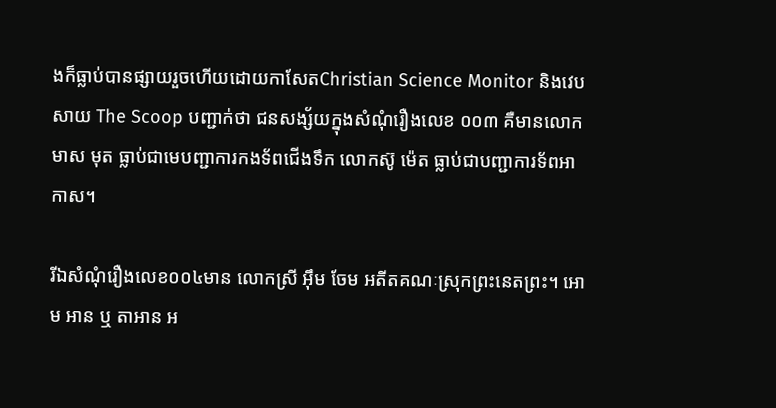ងក៏ធ្លាប់បានផ្សាយរួចហើយដោយកាសែតChristian Science Monitor និងវេបសាយ The Scoop បញ្ជាក់ថា ជនសង្ស័យក្នុងសំណុំរឿងលេខ ០០៣ គឺមានលោកមាស មុត ធ្លាប់ជាមេបញ្ជាការកងទ័ពជើងទឹក លោកស៊ូ ម៉េត ធ្លាប់ជាបញ្ជាការទ័ពអាកាស។

រីឯសំណុំរឿងលេខ០០៤មាន លោកស្រី អ៊ឹម ចែម អតីតគណៈស្រុកព្រះនេតព្រះ។ អោម អាន ឬ តាអាន អ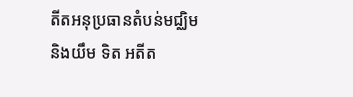តីតអនុប្រធានតំបន់មជ្ឈិមនិងយឹម ទិត អតីត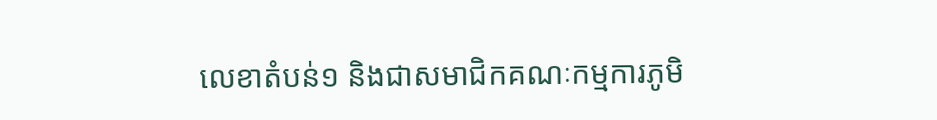លេខាតំបន់១ និងជាសមាជិកគណៈកម្មការភូមិ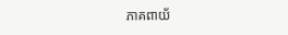ភាគពាយ័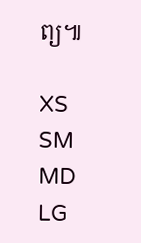ព្យ៕

XS
SM
MD
LG